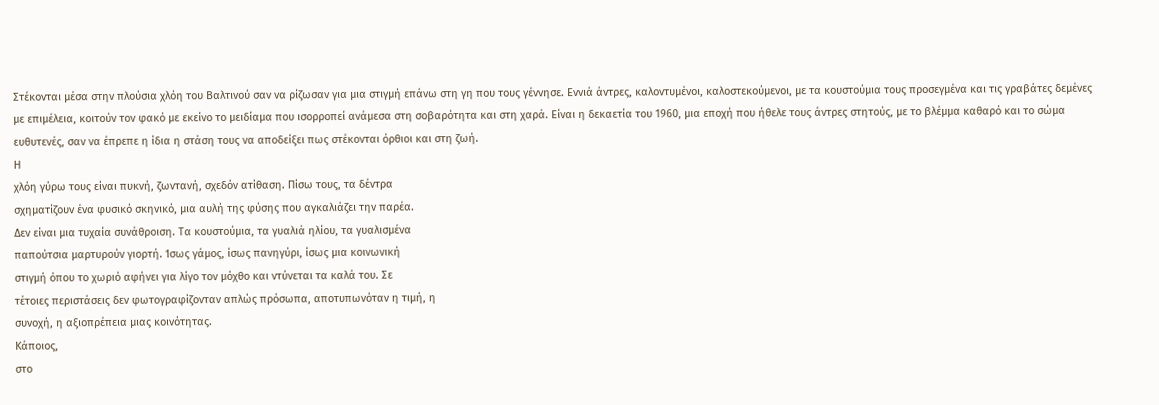Στέκονται μέσα στην πλούσια χλόη του Βαλτινού σαν να ρίζωσαν για μια στιγμή επάνω στη γη που τους γέννησε. Εννιά άντρες, καλοντυμένοι, καλοστεκούμενοι, με τα κουστούμια τους προσεγμένα και τις γραβάτες δεμένες με επιμέλεια, κοιτούν τον φακό με εκείνο το μειδίαμα που ισορροπεί ανάμεσα στη σοβαρότητα και στη χαρά. Είναι η δεκαετία του 1960, μια εποχή που ήθελε τους άντρες στητούς, με το βλέμμα καθαρό και το σώμα ευθυτενές, σαν να έπρεπε η ίδια η στάση τους να αποδείξει πως στέκονται όρθιοι και στη ζωή.
Η
χλόη γύρω τους είναι πυκνή, ζωντανή, σχεδόν ατίθαση. Πίσω τους, τα δέντρα
σχηματίζουν ένα φυσικό σκηνικό, μια αυλή της φύσης που αγκαλιάζει την παρέα.
Δεν είναι μια τυχαία συνάθροιση. Τα κουστούμια, τα γυαλιά ηλίου, τα γυαλισμένα
παπούτσια μαρτυρούν γιορτή. Ίσως γάμος, ίσως πανηγύρι, ίσως μια κοινωνική
στιγμή όπου το χωριό αφήνει για λίγο τον μόχθο και ντύνεται τα καλά του. Σε
τέτοιες περιστάσεις δεν φωτογραφίζονταν απλώς πρόσωπα, αποτυπωνόταν η τιμή, η
συνοχή, η αξιοπρέπεια μιας κοινότητας.
Κάποιος,
στο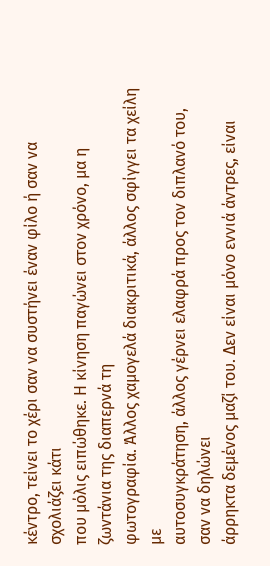κέντρο, τείνει το χέρι σαν να συστήνει έναν φίλο ή σαν να σχολιάζει κάτι
που μόλις ειπώθηκε. Η κίνηση παγώνει στον χρόνο, μα η ζωντάνια της διαπερνά τη
φωτογραφία. Άλλος χαμογελά διακριτικά, άλλος σφίγγει τα χείλη με
αυτοσυγκράτηση, άλλος γέρνει ελαφρά προς τον διπλανό του, σαν να δηλώνει
άρρηκτα δεμένος μαζί του. Δεν είναι μόνο εννιά άντρες, είναι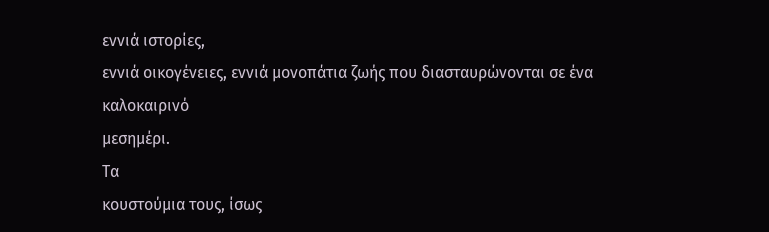εννιά ιστορίες,
εννιά οικογένειες, εννιά μονοπάτια ζωής που διασταυρώνονται σε ένα καλοκαιρινό
μεσημέρι.
Τα
κουστούμια τους, ίσως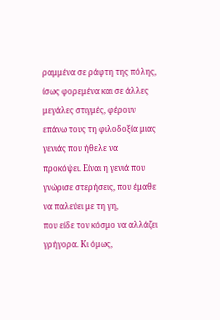ραμμένα σε ράφτη της πόλης, ίσως φορεμένα και σε άλλες
μεγάλες στιγμές, φέρουν επάνω τους τη φιλοδοξία μιας γενιάς που ήθελε να
προκόψει. Είναι η γενιά που γνώρισε στερήσεις, που έμαθε να παλεύει με τη γη,
που είδε τον κόσμο να αλλάζει γρήγορα. Κι όμως,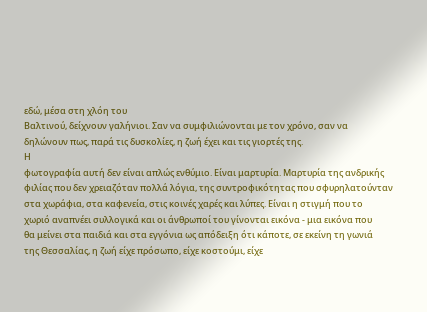εδώ, μέσα στη χλόη του
Βαλτινού, δείχνουν γαλήνιοι. Σαν να συμφιλιώνονται με τον χρόνο, σαν να
δηλώνουν πως, παρά τις δυσκολίες, η ζωή έχει και τις γιορτές της.
Η
φωτογραφία αυτή δεν είναι απλώς ενθύμιο. Είναι μαρτυρία. Μαρτυρία της ανδρικής
φιλίας που δεν χρειαζόταν πολλά λόγια, της συντροφικότητας που σφυρηλατούνταν
στα χωράφια, στα καφενεία, στις κοινές χαρές και λύπες. Είναι η στιγμή που το
χωριό αναπνέει συλλογικά και οι άνθρωποί του γίνονται εικόνα - μια εικόνα που
θα μείνει στα παιδιά και στα εγγόνια ως απόδειξη ότι κάποτε, σε εκείνη τη γωνιά
της Θεσσαλίας, η ζωή είχε πρόσωπο, είχε κοστούμι, είχε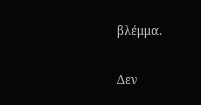βλέμμα.

Δεν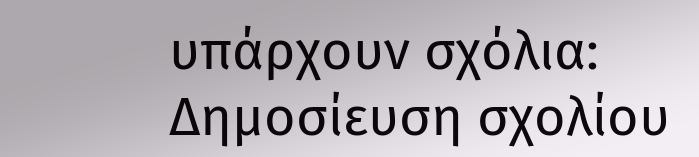υπάρχουν σχόλια:
Δημοσίευση σχολίου